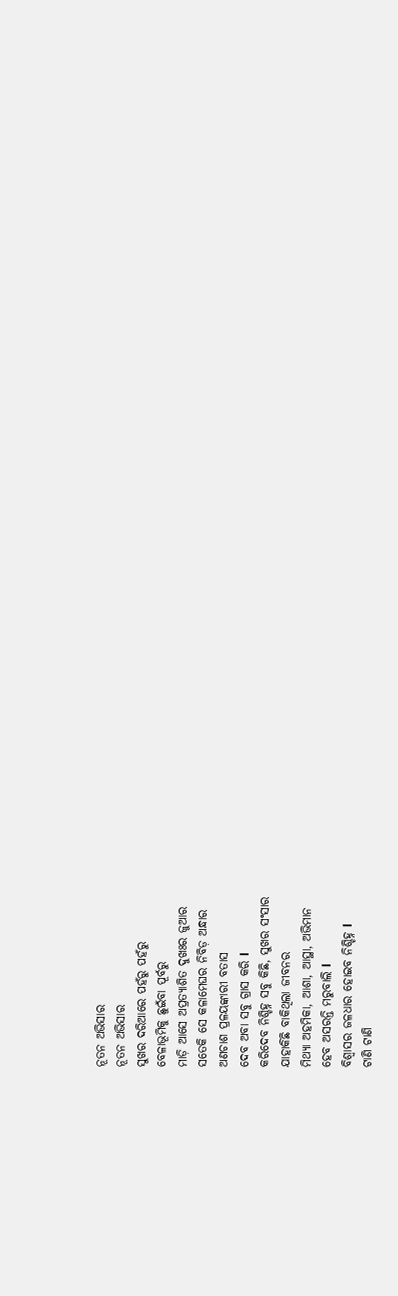ନୂତନ ଅଭିସାର
ନୂତନ ଅଭିସାର
ସୁଖର ଦରିଆରେ ପହଁରୁ ପହଁରୁ
ବେଳାଭୂମିକୁ ଛୁଇଁବା ପୂର୍ବରୁ
ମାଡ଼ି ଆସେ ଅପ୍ରତ୍ୟାଶିତ ଦୁଖଃର ଜୁଆର
ସତେକି ସେ କଳାମେଘର ନିବିଡ଼ ଅନ୍ଧାର
ଅଣଚାଶ ପ୍ରଳୟଙ୍କାରୀ ବତାସ
ଦେବ ଅବା ସବୁ ଗ୍ରାସ କରି l
କରିଦେବ ନିଶ୍ଚିହ୍ନ ସବୁ କିଛି, ସୁଖର ସଂସାର
ଯାହାକିଛି ବାକିଥିଲା ଜୀବନର
ମିଥ୍ୟା ଅହମିକା, ଆଶା, ଆସ୍ଥା, ଅଭିମାନ
ହେବ ଅସରନ୍ତି ମରୁବାଲି l
ବିଶ୍ବାସର ଜଳଧାର ହୋଇବ ନିଶ୍ଚିହ୍ନ l
ଟାଣି ଟାଣି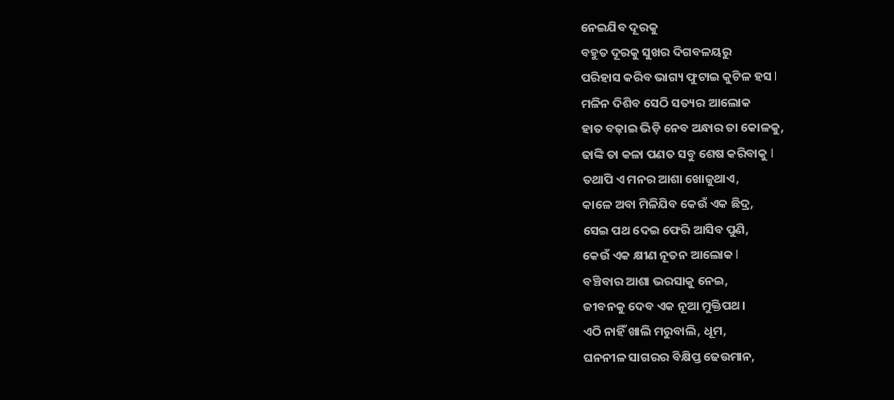ନେଇଯିବ ଦୂରକୁ
ବହୁତ ଦୂରକୁ ସୁଖର ଦିଗବଳୟରୁ
ପରିହାସ କରିବ ଭାଗ୍ୟ ଫୁଟାଇ କୁଟିଳ ହସ l
ମଳିନ ଦିଶିବ ସେଠି ସତ୍ୟର ଆଲୋକ
ହାତ ବଢ଼ାଇ ଭିଡ଼ି ନେବ ଅନ୍ଧାର ତା କୋଳକୁ,
ଢାଙ୍କି ତା କଳା ପଣତ ସବୁ ଶେଷ କରିବାକୁ l
ତଥାପି ଏ ମନର ଆଶା ଖୋଜୁଥାଏ,
କାଳେ ଅବା ମିଳିଯିବ କେଉଁ ଏକ ଛିଦ୍ର,
ସେଇ ପଥ ଦେଇ ଫେରି ଆସିବ ପୁଣି,
କେଉଁ ଏକ କ୍ଷୀଣ ନୂତନ ଆଲୋକ l
ବଞ୍ଚିବାର ଆଶା ଭରସାକୁ ନେଇ,
ଜୀବନକୁ ଦେବ ଏକ ନୂଆ ମୁକ୍ତିପଥ।
ଏଠି ନାହିଁ ଖାଲି ମରୁବାଲି, ଧୂମ,
ଘନନୀଳ ସାଗରର ବିକ୍ଷିପ୍ତ ଢେଉମାନ,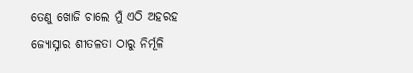ତେଣୁ ଖୋଜି ଚାଲେ ମୁଁ ଏଠି ଅହରହ
ଜ୍ୟୋସ୍ନାର ଶୀତଳତା ଠାରୁ ନିର୍ମୂଳି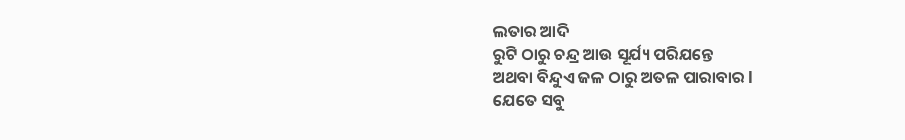ଲତାର ଆଦି
ରୁଟି ଠାରୁ ଚନ୍ଦ୍ର ଆଉ ସୂର୍ଯ୍ୟ ପରିଯନ୍ତେ
ଅଥବା ବିନ୍ଦୁଏ ଜଳ ଠାରୁ ଅତଳ ପାରାବାର l
ଯେତେ ସବୁ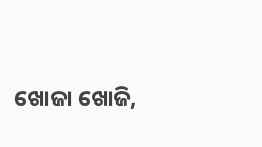ଖୋଜା ଖୋଜି,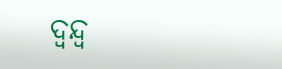ଦ୍ବନ୍ଦ୍ବ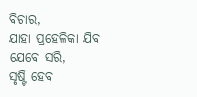ବିଚାର,
ଯାହା ପ୍ରହେଳିକା ଯିବ ଯେବେ ସରି,
ସୃଷ୍ଟି ହେବ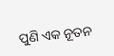ପୁଣି ଏକ ନୂତନ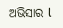ଅଭିସାର l